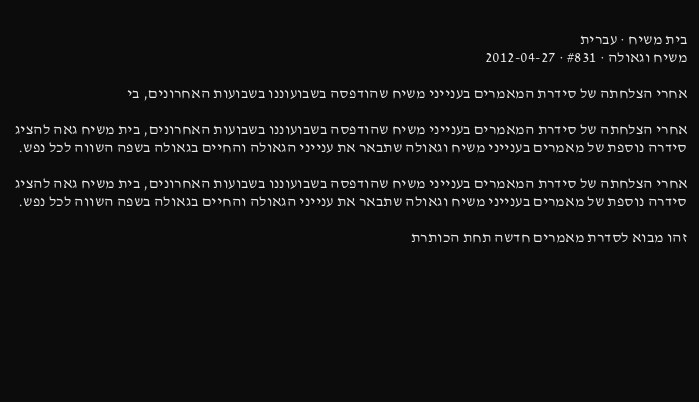בית משיח · עברית
משיח וגאולה · #831 · 2012-04-27

אחרי הצלחתה של סידרת המאמרים בענייני משיח שהודפסה בשבועוננו בשבועות האחרונים, בי

אחרי הצלחתה של סידרת המאמרים בענייני משיח שהודפסה בשבועוננו בשבועות האחרונים, בית משיח גאה להציג סידרה נוספת של מאמרים בענייני משיח וגאולה שתבאר את ענייני הגאולה והחיים בגאולה בשפה השווה לכל נפש.

אחרי הצלחתה של סידרת המאמרים בענייני משיח שהודפסה בשבועוננו בשבועות האחרונים, בית משיח גאה להציג סידרה נוספת של מאמרים בענייני משיח וגאולה שתבאר את ענייני הגאולה והחיים בגאולה בשפה השווה לכל נפש.

זהו מבוא לסדרת מאמרים חדשה תחת הכותרת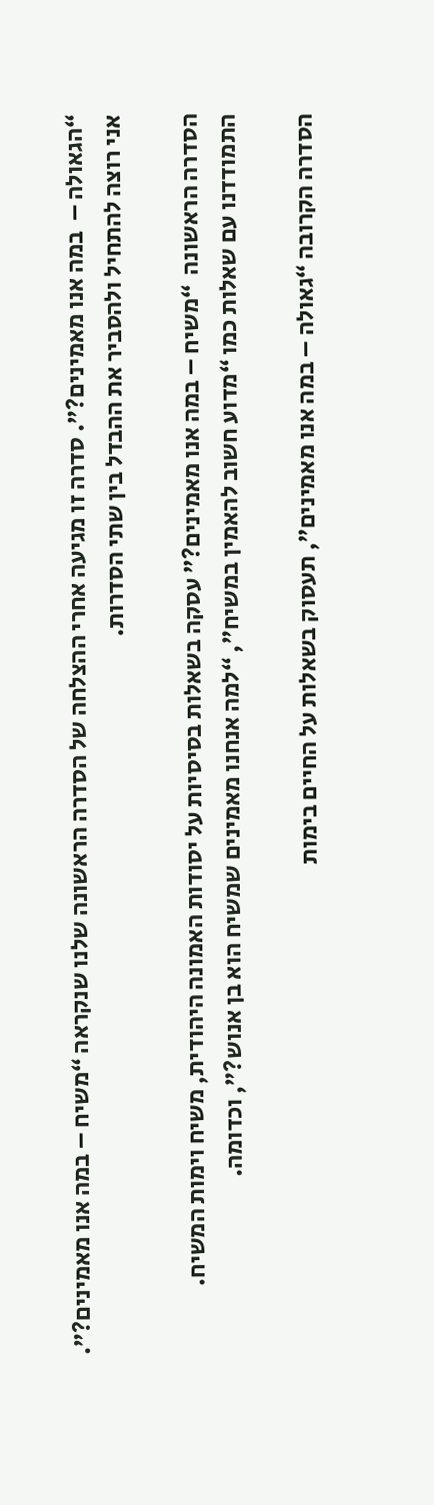“הגאולה –  במה אנו מאמינים?”. סדרה זו מגיעה אחרי ההצלחה של הסדרה הראשונה שלנו שנקראה “משיח – במה אנו מאמינים?”. אני רוצה להתחיל ולהסביר את ההבדל בין שתי הסדרות.

הסדרה הראשונה  “משיח – במה אנו מאמינים?” עסקה בשאלות בסיסיות על יסודות האמונה היהודית, משיח וימות המשיח. התמודדנו עם שאלות כמו “מדוע חשוב להאמין במשיח”, “למה אנחנו מאמינים שמשיח הוא בן אנוש?”, וכדומה.

הסדרה הקרובה “גאולה – במה אנו מאמינים”, תעסוק בשאלות על החיים בימות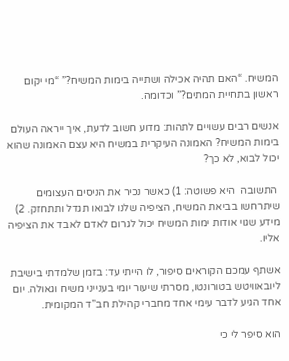המשיח. “האם תהיה אכילה ושתייה בימות המשיח?” “מי יקום ראשון בתחיית המתים?” וכדומה.

אנשים רבים עשויים לתהות: מדוע חשוב לדעת, איך ייראה העולם בימות המשיח? האמונה העיקרית במשיח היא עצם האמונה שהוא יכול לבוא, לא כך?

 התשובה  היא פשוטה: 1) כאשר נכיר את הניסים העצומים שיתרחשו בביאת המשיח, הציפיה שלנו לבואו תגדל ותתחזק. 2) מידע שגוי אודות ימות המשיח יכול לגרום לאדם לאבד את הציפיה אליו.

אשתף עמכם הקוראים סיפור, לו הייתי עד: בזמן שלמדתי בישיבת ליובאוויטש בטורונטו, מסרתי שיעור יומי בענייני משיח וגאולה. יום אחד הגיע לדבר עימי אחד מחברי קהילת חב”ד המקומית.

הוא סיפר לי כי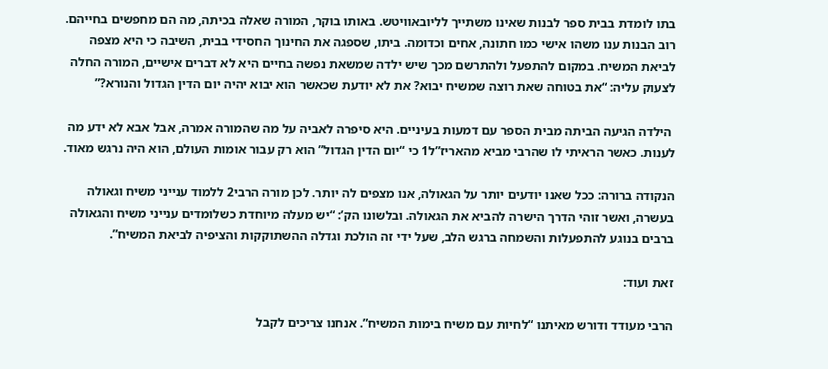בתו לומדת בבית ספר לבנות שאינו משתייך לליובאוויטש. באותו בוקר, המורה שאלה בכיתה, מה הם מחפשים בחייהם. רוב הבנות ענו משהו אישי כמו חתונה, אחים וכדומה. ביתו, שספגה את החינוך החסידי בבית, השיבה כי היא מצפה לביאת המשיח. במקום להתפעל ולהתרשם מכך שיש ילדה שמשאת נפשה בחיים היא לא דברים אישיים, המורה החלה לצעוק עליה: “את בטוחה שאת רוצה שמשיח יבוא? את לא יודעת שכאשר הוא יבוא יהיה יום הדין הגדול והנורא?”

 הילדה הגיעה הביתה מבית הספר עם דמעות בעיניים. היא סיפרה לאביה על מה שהמורה אמרה, אבל אבא לא ידע מה לענות. כאשר הראיתי לו שהרבי מביא מהאריז”ל1 כי “יום הדין הגדול” הוא רק עבור אומות העולם, הוא היה נרגש מאוד.

הנקודה ברורה: ככל שאנו יודעים יותר על הגאולה, אנו מצפים לה יותר. לכן מורה הרבי2 ללמוד ענייני משיח וגאולה בעשרה, ואשר זוהי הדרך הישרה להביא את הגאולה. ובלשונו הק’: “יש מעלה מיוחדת כשלומדים ענייני משיח והגאולה ברבים בנוגע להתפעלות והשמחה ברגש הלב, שעל ידי זה הולכת וגדלה ההשתוקקות והציפיה לביאת המשיח”.

זאת ועוד:

הרבי מעודד ודורש מאיתנו “לחיות עם משיח בימות המשיח”. אנחנו צריכים לקבל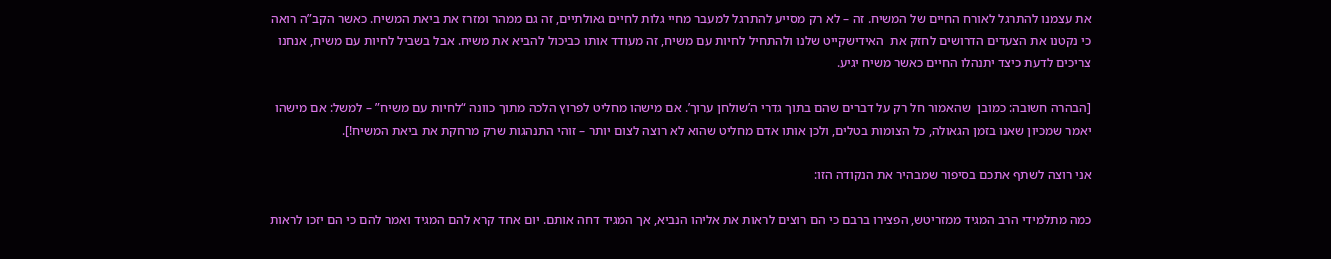את עצמנו להתרגל לאורח החיים של המשיח. זה – לא רק מסייע להתרגל למעבר מחיי גלות לחיים גאולתיים, זה גם ממהר ומזרז את ביאת המשיח. כאשר הקב”ה רואה כי נקטנו את הצעדים הדרושים לחזק את  האידישקייט שלנו ולהתחיל לחיות עם משיח, זה מעודד אותו כביכול להביא את משיח. אבל בשביל לחיות עם משיח, אנחנו צריכים לדעת כיצד יתנהלו החיים כאשר משיח יגיע.

[הבהרה חשובה: כמובן  שהאמור חל רק על דברים שהם בתוך גדרי ה’שולחן ערוך’. אם מישהו מחליט לפרוץ הלכה מתוך כוונה “לחיות עם משיח” – למשל: אם מישהו יאמר שמכיון שאנו בזמן הגאולה, כל הצומות בטלים, ולכן אותו אדם מחליט שהוא לא רוצה לצום יותר – זוהי התנהגות שרק מרחקת את ביאת המשיח!].

אני רוצה לשתף אתכם בסיפור שמבהיר את הנקודה הזו:

כמה מתלמידי הרב המגיד ממזריטש, הפצירו ברבם כי הם רוצים לראות את אליהו הנביא, אך המגיד דחה אותם. יום אחד קרא להם המגיד ואמר להם כי הם יזכו לראות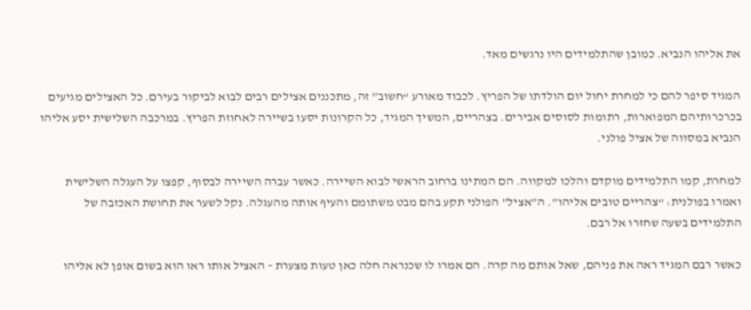את אליהו הנביא. כמובן שהתלמידים היו נרגשים מאד.

המגיד סיפר להם כי למחרת יחול יום הולדתו של הפריץ. לכבוד מאורע “חשוב” זה, מתכננים אצילים רבים לבוא לביקור בעירם. כל האצילים מגיעים בכרכרותיהם המפוארות, רתומות לסוסים אבירים. בצהריים, המשיך המגיד, כל הקרונות יסעו בשיירה לאחוזת הפריץ. במרכבה השלישית יסע אליהו הנביא במסווה של אציל פולני.

למחרת, קמו התלמידים מוקדם והלכו למקווה. הם המתינו ברחוב הראשי לבוא השיירה. כאשר עברה השיירה לבסוף, קפצו על העגלה השלישית ואמרו בפולנית: “צהריים טובים אליהו”. ה”אציל” הפולני תקע בהם מבט משתומם והעיף אותה מהעגלה. נקל לשער את תחושת האכזבה של התלמידים בשעה שחזרו אל רבם.

כאשר רבם המגיד ראה את פניהם, שאל אותם מה קרה. הם אמרו לו שכנראה חלה כאן טעות מצערת – האציל אותו ראו הוא בשום אופן לא אליהו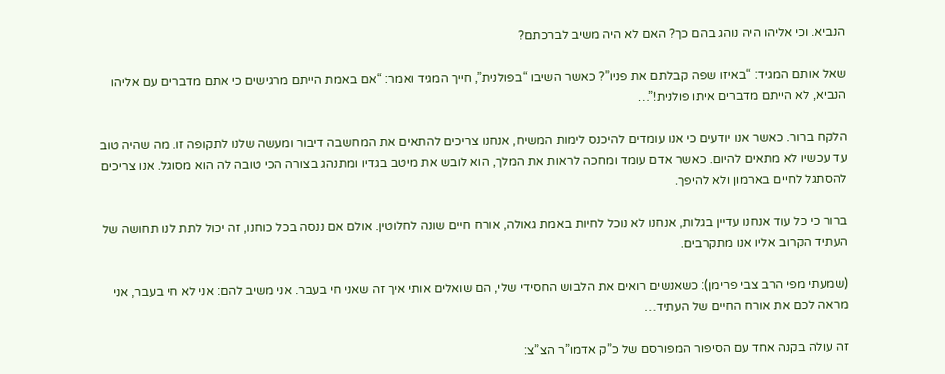הנביא. וכי אליהו היה נוהג בהם כך? האם לא היה משיב לברכתם?

שאל אותם המגיד: “באיזו שפה קבלתם את פניו”? כאשר השיבו “בפולנית”, חייך המגיד ואמר: “אם באמת הייתם מרגישים כי אתם מדברים עם אליהו הנביא, לא הייתם מדברים איתו פולנית!”…

הלקח ברור. כאשר אנו יודעים כי אנו עומדים להיכנס לימות המשיח, אנחנו צריכים להתאים את המחשבה דיבור ומעשה שלנו לתקופה זו. מה שהיה טוב עד עכשיו לא מתאים להיום. כאשר אדם עומד ומחכה לראות את המלך, הוא לובש את מיטב בגדיו ומתנהג בצורה הכי טובה לה הוא מסוגל. אנו צריכים להסתגל לחיים בארמון ולא להיפך.

ברור כי כל עוד אנחנו עדיין בגלות, אנחנו לא נוכל לחיות באמת גאולה, אורח חיים שונה לחלוטין. אולם אם ננסה בכל כוחנו, זה יכול לתת לנו תחושה של העתיד הקרוב אליו אנו מתקרבים.

(שמעתי מפי הרב צבי פרימן): כשאנשים רואים את הלבוש החסידי שלי, הם שואלים אותי איך זה שאני חי בעבר. אני משיב להם: אני לא חי בעבר, אני מראה לכם את אורח החיים של העתיד…

זה עולה בקנה אחד עם הסיפור המפורסם של כ”ק אדמו”ר הצ”צ: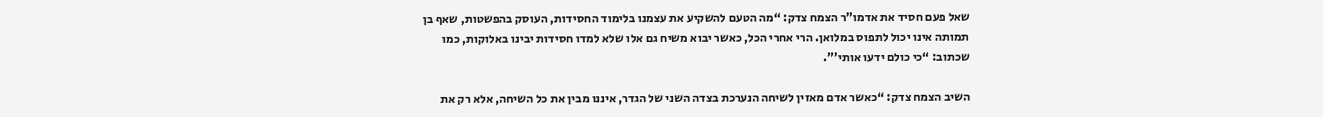שאל פעם חסיד את אדמו”ר הצמח צדק: “מה הטעם להשקיע את עצמנו בלימוד החסידות, העוסק בהפשטות, שאף בן תמותה אינו יכול לתפוס במלואן. הרי אחרי הכל, כאשר יבוא משיח גם אלו שלא למדו חסידות יבינו באלוקות, כמו שכתוב: “כי כולם ידעו אותי’”.

השיב הצמח צדק: “כאשר אדם מאזין לשיחה הנערכת בצדה השני של הגדר, איננו מבין את כל השיחה, אלא רק את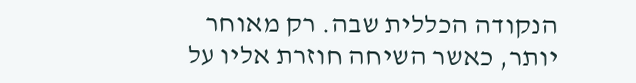הנקודה הכללית שבה. רק מאוחר יותר, כאשר השיחה חוזרת אליו על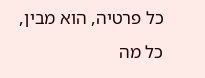כל פרטיה, הוא מבין, כל מה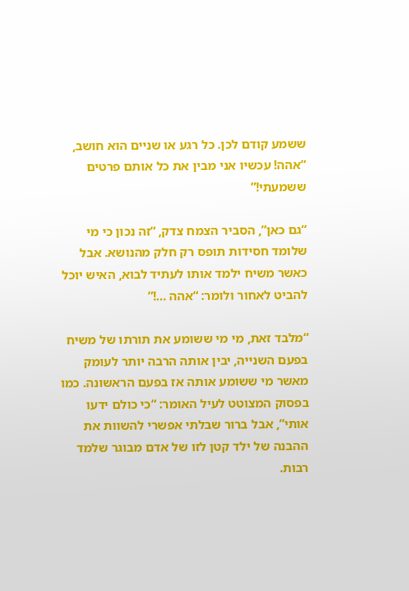ששמע קודם לכן. כל רגע או שניים הוא חושב, “אהה! עכשיו אני מבין את כל אותם פרטים ששמעתי!”

“גם כאן”, הסביר הצמח צדק, “זה נכון כי מי שלומד חסידות תופס רק חלק מהנושא. אבל כאשר משיח ילמד אותו לעתיד לבוא, האיש יוכל להביט לאחור ולומר: “אהה …!”

“מלבד זאת, מי מי ששומע את תורתו של משיח בפעם השנייה, יבין אותה הרבה יותר לעומק מאשר מי ששומע אותה אז בפעם הראשונה. כמו בפסוק המצוטט לעיל האומר: “כי כולם ידעו אותי”, אבל ברור שבלתי אפשרי להשוות את ההבנה של ילד קטן לזו של אדם מבוגר שלמד רבות.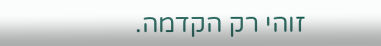זוהי רק הקדמה.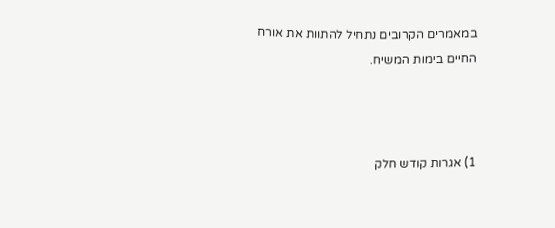במאמרים הקרובים נתחיל להתוות את אורח החיים בימות המשיח.



1) אגרות קודש חלק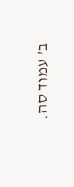ב’ עמוד סה.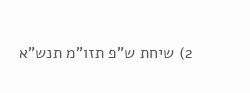2) שיחת ש”פ תזו”מ תנש”א